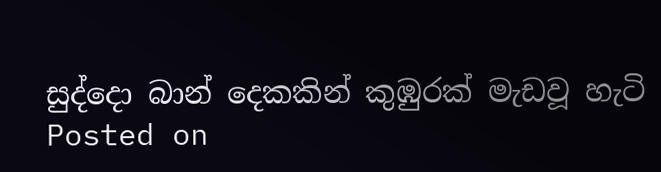සුද්දො බාන් දෙකකින් කුඹුරක් මැඩවූ හැටි
Posted on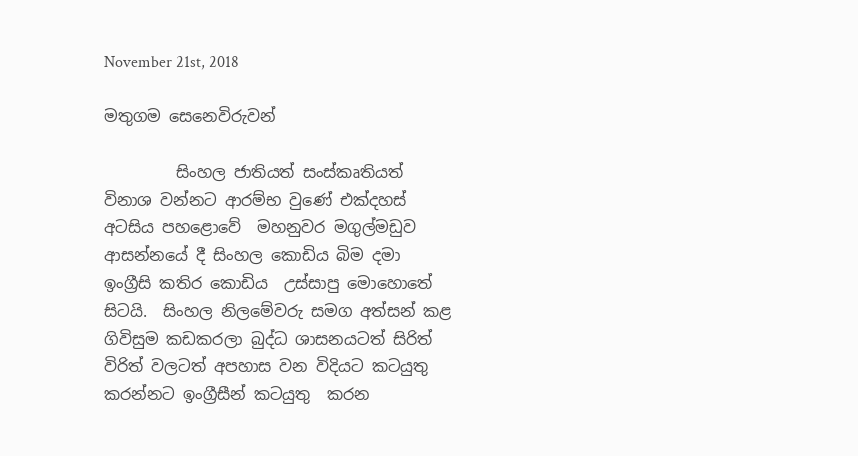November 21st, 2018

මතුගම සෙනෙවිරුවන්

         සිංහල ජාතියත් සංස්කෘතියත් විනාශ වන්නට ආරම්භ වුණේ එක්දහස් අටසිය පහළොවේ  මහනුවර මගුල්මඩුව ආසන්නයේ දී සිංහල කොඩිය බිම දමා ඉංග්‍රීසි කතිර කොඩිය  උස්සාපු මොහොතේ සිටයි.  සිංහල නිලමේවරු සමග අත්සන් කළ  ගිවිසුම කඩකරලා බුද්ධ ශාසනයටත් සිරිත් විරිත් වලටත් අපහාස වන විදියට කටයුතු කරන්නට ඉංග්‍රීසීන් කටයුතු  කරන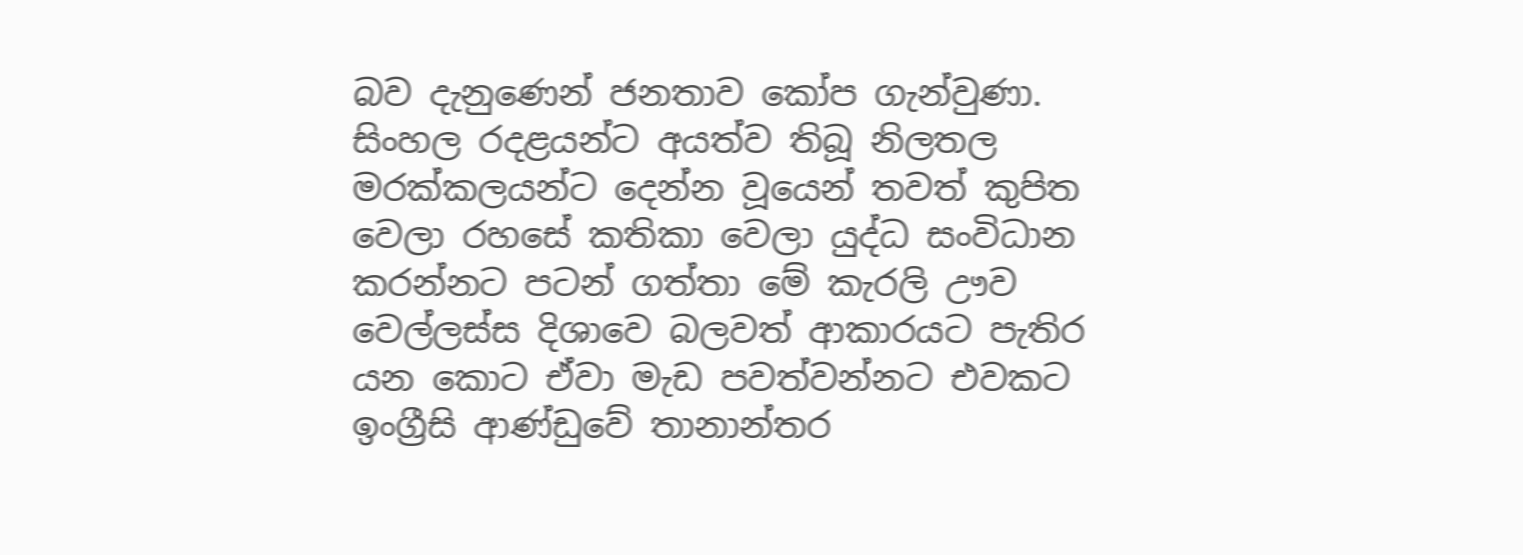බව දැනුණෙන් ජනතාව කෝප ගැන්වුණා. සිංහල රදළයන්ට අයත්ව තිබූ නිලතල මරක්කලයන්ට දෙන්න වූයෙන් තවත් කුපිත වෙලා රහසේ කතිකා වෙලා යුද්ධ සංවිධාන කරන්නට පටන් ගත්තා මේ කැරලි ඌව වෙල්ලස්ස දිශාවෙ බලවත් ආකාරයට පැතිර යන කොට ඒවා මැඩ පවත්වන්නට එවකට ඉංග්‍රීසි ආණ්ඩුවේ තානාන්තර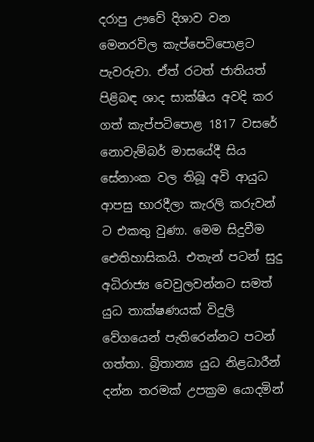දරාපු ඌවේ දිශාව වන මෙනරවිල කැප්පෙටිපොළට පැවරුවා. ඒත් රටත් ජාතියත් පිළිබඳ ශාද සාක්ෂිය අවදි කර ගත් කැප්පටිපොළ 1817 වසරේ නොවැම්බර් මාසයේදී සිය සේනාංක වල තිබූ අවි ආයුධ ආපසු භාරදීලා කැරලි කරුවන් ට එකතු වුණා. මෙම සිදුවීම ඓතිහාසිකයි. එතැන් පටන් සුදු අධිරාජ්‍ය වෙවුලවන්නට සමත් යුධ තාක්ෂණයක් විදුලි වේගයෙන් පැතිරෙන්නට පටන් ගත්තා. බ්‍රිතාන්‍ය යුධ නිළධාරීන් දන්න තරමක් උපක්‍රම යොදමින්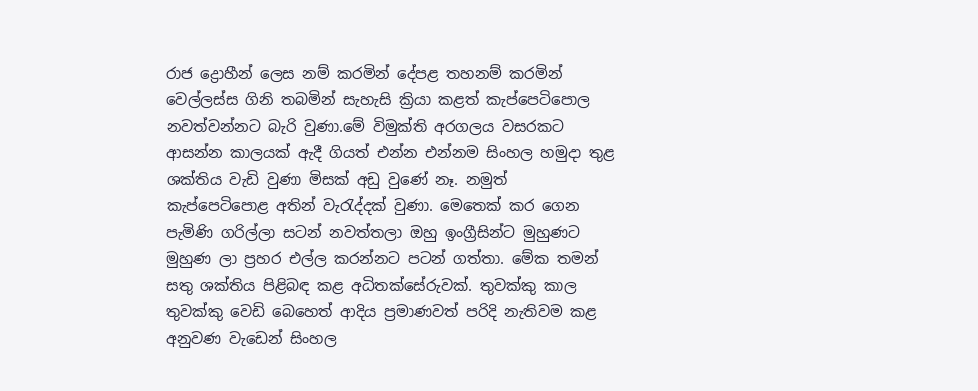රාජ ද්‍රොහීන් ලෙස නම් කරමින් දේපළ තහනම් කරමින් වෙල්ලස්ස ගිනි තබමින් සැහැසි ක්‍රියා කළත් කැප්පෙටිපොල නවත්වන්නට බැරි වුණා.මේ විමුක්ති අරගලය වසරකට ආසන්න කාලයක් ඇදී ගියත් එන්න එන්නම සිංහල හමුදා තුළ ශක්තිය වැඩි වුණා මිසක් අඩු වුණේ නෑ. නමුත් කැප්පෙටිපොළ අතින් වැරැද්දක් වුණා. මෙතෙක් කර ගෙන පැමිණි ගරිල්ලා සටන් නවත්තලා ඔහු ඉංග්‍රීසින්ට මුහුණට මුහුණ ලා ප්‍රහර එල්ල කරන්නට පටන් ගත්තා. මේක තමන් සතු ශක්තිය පිළිබඳ කළ අධිතක්සේරුවක්. තුවක්කු කාල තුවක්කු වෙඩි බෙහෙත් ආදිය ප්‍රමාණවත් පරිදි නැතිවම කළ අනුවණ වැඩෙන් සිංහල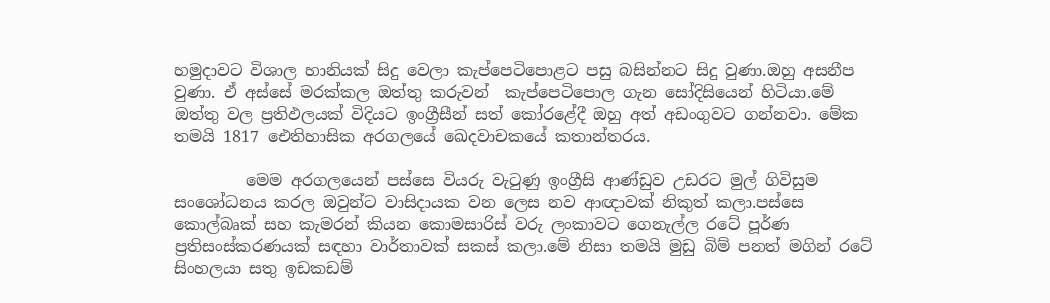හමුදාවට විශාල හානියක් සිදු වෙලා කැප්පෙටිපොළට පසු බසින්නට සිදු වුණා.ඔහු අසනීප වුණා. ඒ අස්සේ මරක්කල ඔත්තු කරුවන්  කැප්පෙටිපොල ගැන සෝදිසියෙන් හිටියා.මේ ඔත්තු වල ප්‍රතිඵලයක් විදියට ඉංග්‍රීසීන් සත් කෝරළේදී ඔහු අත් අඩංගුවට ගන්නවා. මේක තමයි 1817 ඓතිහාසික අරගලයේ ඛෙදවාචකයේ කතාන්තරය.

         මෙම අරගලයෙන් පස්සෙ වියරු වැටුණු ඉංග්‍රීසි ආණ්ඩුව උඩරට මුල් ගිවිසුම සංශෝධනය කරල ඔවුන්ට වාසිදායක වන ලෙස නව ආඥාවක් නිකුත් කලා.පස්සෙ කොල්බෘක් සහ කැමරන් කියන කොමසාරිස් වරු ලංකාවට ගෙනැල්ල රටේ පූර්ණ ප්‍රතිසංස්කරණයක් සඳහා වාර්තාවක් සකස් කලා.මේ නිසා තමයි මුඩු බිම් පනත් මගින් රටේ සිංහලයා සතු ඉඩකඩම්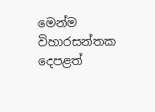මෙන්ම විහාරසන්තක දෙපළත්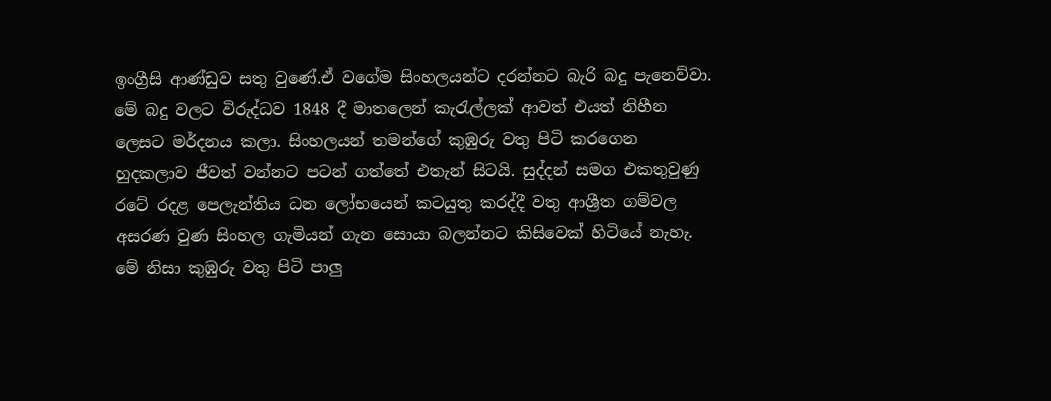ඉංග්‍රීසි ආණ්ඩුව සතු වුණේ.ඒ වගේම සිංහලයන්ට දරන්නට බැරි බදු පැනෙව්වා. මේ බදු වලට විරුද්ධව 1848 දී මාතලෙන් කැරැල්ලක් ආවත් එයත් නිහීන ලෙසට මර්දනය කලා. සිංහලයන් තමන්ගේ කුඹුරු වතු පිටි කරගෙන හුදකලාව ජීවත් වන්නට පටන් ගත්තේ එතැන් සිටයි. සුද්දන් සමග එකතුවුණු රටේ රදළ පෙලැන්තිය ධන ලෝභයෙන් කටයුතු කරද්දී වතු ආශ්‍රීත ගම්වල අසරණ වුණ සිංහල ගැමියන් ගැන සොයා බලන්නට කිසිවෙක් හිටියේ නැහැ. මේ නිසා කුඹුරු වතු පිටි පාලු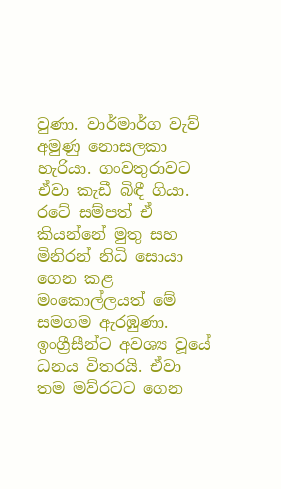වුණා. වාර්මාර්ග වැව් අමුණු නොසලකා හැරියා. ගංවතුරාවට ඒවා කැඩී බිඳී ගියා. රටේ සම්පත් ඒ කියන්නේ මුතු සහ මිනිරන් නිධි සොයා ගෙන කළ මංකොල්ලයත් මේ සමගම ඇරඹුණා. ඉංග්‍රීසීන්ට අවශ්‍ය වූයේ ධනය විතරයි. ඒවා තම මව්රටට ගෙන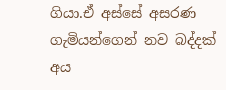ගියා.ඒ අස්සේ අසරණ ගැමියන්ගෙන් නව බද්දක් අය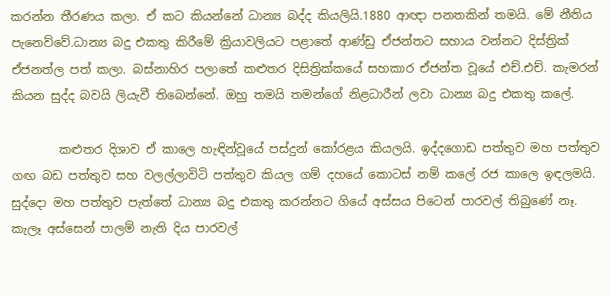කරන්න තීරණය කලා. ඒ කට කියන්නේ ධාන්‍ය බද්ද කියලියි.1880 ආඥා පනතකින් තමයි. මේ නීතිය පැනෙව්වේ.ධාන්‍ය බදු එකතු කිරීමේ ක්‍රියාවලියට පළාතේ ආණ්ඩු ඒජන්තට සහාය වන්නට දිස්ත්‍රික් ඒජනත්ල පත් කලා. බස්නාහිර පලාතේ කළුතර දිසිත්‍රික්කයේ සහකාර ඒජන්ත වූයේ එච්.එච්. කැමරන් කියන සුද්ද බවයි ලියැවී තිබෙන්නේ. ඔහු තමයි තමන්ගේ නිළධාරීන් ලවා ධාන්‍ය බදු එකතු කලේ.

        කළුතර දිශාව ඒ කාලෙ හැඳින්වූයේ පස්දුන් කෝරළය කියලයි. ඉද්දගොඩ පත්තුව මහ පත්තුව ගඟ බඩ පත්තුව සහ වලල්ලාවිටි පත්තුව කියල ගම් දහයේ කොටස් නම් කලේ රජ කාලෙ ඉඳලමයි. සුද්දො මහ පත්තුව පැත්තේ ධාන්‍ය බදු එකතු කරන්නට ගියේ අස්සය පිටෙන් පාරවල් තිබුණේ නෑ. කැලෑ අස්සෙන් පාලම් නැති දිය පාරවල්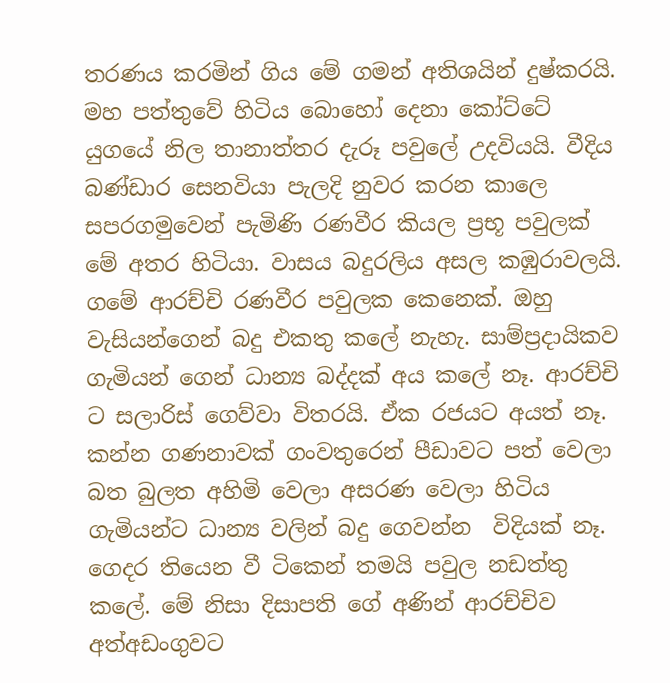තරණය කරමින් ගිය මේ ගමන් අතිශයින් දුෂ්කරයි. මහ පත්තුවේ හිටිය බොහෝ දෙනා කෝට්ටේ යුගයේ නිල තානාත්තර දැරූ පවුලේ උදවියයි. වීදිය බණ්ඩාර සෙනවියා පැලදි නුවර කරන කාලෙ සපරගමුවෙන් පැමිණි රණවීර කියල ප්‍රභූ පවුලක් මේ අතර හිටියා. වාසය බදුරලිය අසල කඹුරාවලයි. ගමේ ආරච්චි රණවීර පවුලක කෙනෙක්. ඔහු වැසියන්ගෙන් බදු එකතු කලේ නැහැ. සාම්ප්‍රදායිකව ගැමියන් ගෙන් ධාන්‍ය බද්දක් අය කලේ නෑ. ආරච්චි ට සලාරිස් ගෙව්වා විතරයි. ඒක රජයට අයත් නෑ. කන්න ගණනාවක් ගංවතුරෙන් පීඩාවට පත් වෙලා බත බුලත අහිමි වෙලා අසරණ වෙලා හිටිය ගැමියන්ට ධාන්‍ය වලින් බදු ගෙවන්න  විදියක් නෑ. ගෙදර තියෙන වී ටිකෙන් තමයි පවුල නඩත්තු කලේ. මේ නිසා දිසාපති ගේ අණින් ආරච්චිව අත්අඩංගුවට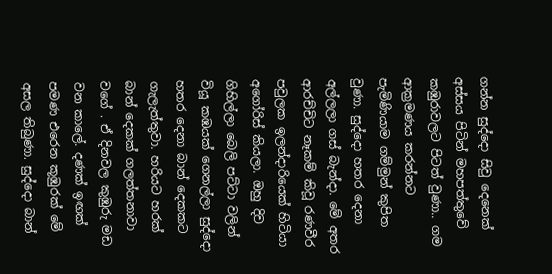ගන්න සුද්දො සිවු දෙනෙක් අස්සය පිටින් මහපත්තුවේ කඹුරාවලට පිටත් වුණා.. ගම ආක්‍රමණය කරන්නට පැමිණියාම ගම්මුන් කුපිත වුණා. සුද්දො හතර දෙනා අල්ලලා ගස් බැන්දා. මේ අතර ආරච්චිට නෑකම් කිවූ රණවීර පවුලක ඉලන්දාරියෙක් හිටියා අගෝරිස් කියලා. ඔහු දිව ගිහිල්ලා බෙලි පට්ටා වලින් වියූ කඹයක් ගෙනල්ලා සුද්දො හතර දෙනා බාන් දෙකකට ගැලැත්තුවා. හරියට හරක් බාන් දෙකක් ගලත්තනාවා වගේ . ඒ දිනවල කුඹුරු මඩ වන කාලේ. දණක් ඉඟක් පමණ එරෙන කූඹුරක් මේ අසල තිබුණා. සුද්දො බාන්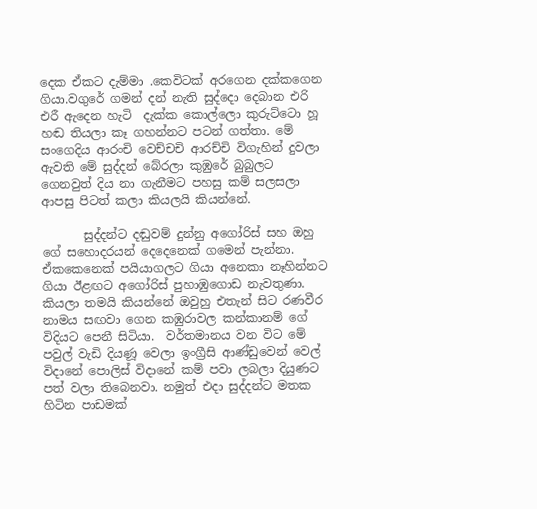දෙක ඒකට දැම්මා .කෙවිටක් අරගෙන දක්කගෙන ගියා.වගුරේ ගමන් දන් නැති සුද්දො දෙබාන එරි එරී ඇදෙන හැටි  දැක්ක කොල්ලො කුරුට්ටො හූ හඬ තියලා කෑ ගහන්නට පටන් ගත්තා. මේ සංගෙදිය ආරංචි වෙච්චචි ආරච්චි විගැහින් දුවලා ඇවති මේ සුද්දන් බේරලා කුඹුරේ බුබුලට ගෙනවුත් දිය නා ගැනීමට පහසු කම් සලසලා ආපසු පිටත් කලා කියලයි කියන්නේ.

       සුද්දන්ට දඬුවම් දුන්නු අගෝරිස් සහ ඔහු ගේ සහොදරයන් දෙදෙනෙක් ගමෙන් පැන්නා. ඒකකෙනෙක් පයියාගලට ගියා අනෙකා නෑහින්නට ගියා ඊළඟට අගෝරිස් පුහාඹුගොඩ නැවතුණා. කියලා තමයි කියන්නේ ඔවුහු එතැන් සිට රණවීර නාමය සඟවා ගෙන කඹුරාවල කන්කානම් ගේ විදියට පෙනී සිටියා.  වර්තමානය වන විට මේ පවුල් වැඩි දියණූ වෙලා ඉංග්‍රීසි ආණ්ඩුවෙන් වෙල් විදානේ පොලිස් විදානේ කම් පවා ලබලා දියුණට පත් වලා තිබෙනවා. නමුත් එදා සුද්දන්ට මතක හිටින පාඩමක්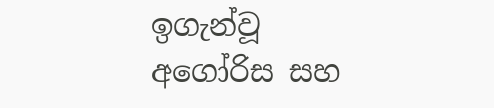ඉගැන්වූ අගෝරිස සහ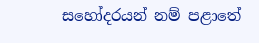සහෝදරයන් නම් පළාතේ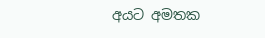අයට අමතක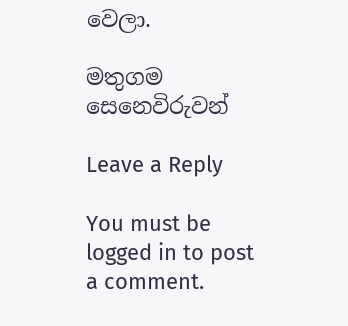වෙලා.

මතුගම සෙනෙවිරුවන්

Leave a Reply

You must be logged in to post a comment.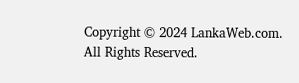Copyright © 2024 LankaWeb.com. All Rights Reserved.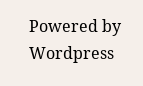Powered by Wordpress